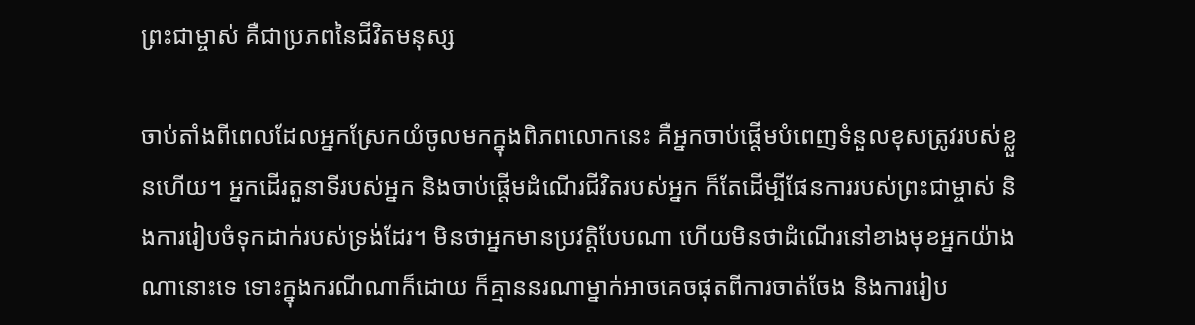ព្រះជាម្ចាស់ គឺជាប្រភពនៃជីវិតមនុស្ស

ចាប់តាំងពីពេលដែលអ្នកស្រែកយំចូលមកក្នុងពិភពលោកនេះ គឺអ្នកចាប់ផ្ដើមបំពេញទំនួលខុសត្រូវរបស់ខ្លួនហើយ។ អ្នកដើរតួនាទីរបស់អ្នក និងចាប់ផ្ដើមដំណើរជីវិតរបស់អ្នក ក៏តែដើម្បីផែនការរបស់ព្រះជាម្ចាស់ និងការរៀបចំទុកដាក់របស់ទ្រង់ដែរ។ មិនថាអ្នកមានប្រវត្តិបែបណា ហើយមិនថាដំណើរនៅខាងមុខអ្នកយ៉ាងណានោះទេ ទោះក្នុងករណីណាក៏ដោយ ក៏គ្មាននរណាម្នាក់អាចគេចផុតពីការចាត់ចែង និងការរៀប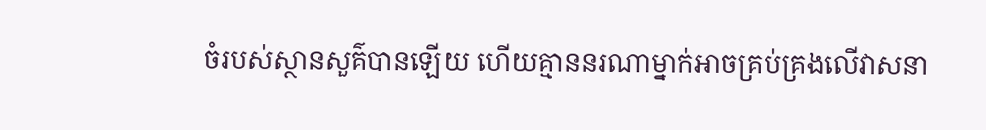ចំរបស់ស្ថានសួគ៌បានឡើយ ហើយគ្មាននរណាម្នាក់អាចគ្រប់គ្រងលើវាសនា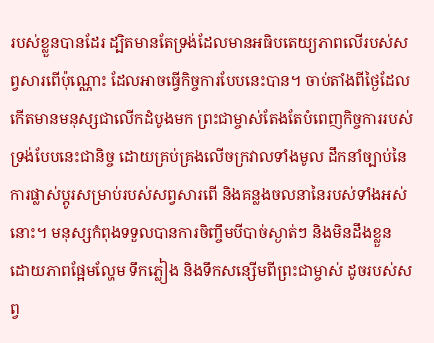របស់ខ្លួនបានដែរ ដ្បិតមានតែទ្រង់ដែលមានអធិបតេយ្យភាពលើរបស់សព្វសារពើប៉ុណ្ណោះ ដែលអាចធ្វើកិច្ចការបែបនេះបាន។ ចាប់តាំងពីថ្ងៃដែលកើតមានមនុស្សជាលើកដំបូងមក ព្រះជាម្ចាស់តែងតែបំពេញកិច្ចការរបស់ទ្រង់បែបនេះជានិច្ច ដោយគ្រប់គ្រងលើចក្រវាលទាំងមូល ដឹកនាំច្បាប់នៃការផ្លាស់ប្ដូរសម្រាប់របស់សព្វសារពើ និងគន្លងចលនានៃរបស់ទាំងអស់នោះ។ មនុស្សកំពុងទទួលបានការចិញ្ចឹមបីបាច់ស្ងាត់ៗ និងមិនដឹងខ្លួន ដោយភាពផ្អែមល្ហែម ទឹកភ្លៀង និងទឹកសន្សើមពីព្រះជាម្ចាស់ ដូចរបស់សព្វ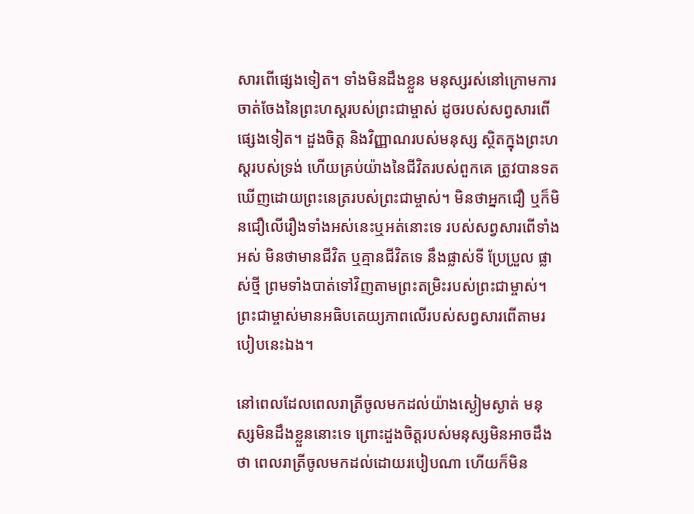សារពើផ្សេងទៀត។ ទាំងមិនដឹងខ្លួន មនុស្សរស់នៅក្រោមការចាត់ចែងនៃព្រះហស្ដរបស់ព្រះជាម្ចាស់ ដូចរបស់សព្វសារពើផ្សេងទៀត។ ដួងចិត្ត និងវិញ្ញាណរបស់មនុស្ស ស្ថិតក្នុងព្រះហស្តរបស់ទ្រង់ ហើយគ្រប់យ៉ាងនៃជីវិតរបស់ពួកគេ ត្រូវបានទតឃើញដោយព្រះនេត្ររបស់ព្រះជាម្ចាស់។ មិនថាអ្នកជឿ ឬក៏មិនជឿលើរឿងទាំងអស់នេះឬអត់នោះទេ របស់សព្វសារពើទាំងអស់ មិនថាមានជីវិត ឬគ្មានជីវិតទេ នឹងផ្លាស់ទី ប្រែប្រួល ផ្លាស់ថ្មី ព្រមទាំងបាត់ទៅវិញតាមព្រះតម្រិះរបស់ព្រះជាម្ចាស់។ ព្រះជាម្ចាស់មានអធិបតេយ្យភាពលើរបស់សព្វសារពើតាមរបៀបនេះឯង។

នៅពេលដែលពេលរាត្រីចូលមកដល់យ៉ាងស្ងៀមស្ងាត់ មនុស្សមិនដឹងខ្លួននោះទេ ព្រោះដួងចិត្តរបស់មនុស្សមិនអាចដឹងថា ពេលរាត្រីចូលមកដល់ដោយរបៀបណា ហើយក៏មិន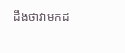ដឹងថាវាមកដ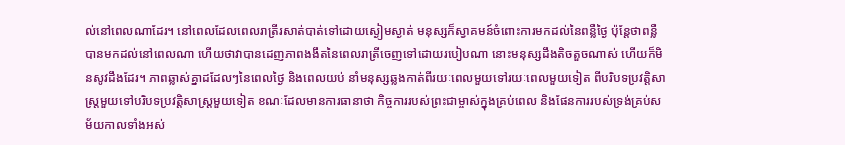ល់នៅពេលណាដែរ។ នៅពេលដែលពេលរាត្រីរសាត់បាត់ទៅដោយស្ងៀមស្ងាត់ មនុស្សក៏ស្វាគមន៍ចំពោះការមកដល់នៃពន្លឺថ្ងៃ ប៉ុន្ដែថាពន្លឺបានមកដល់នៅពេលណា ហើយថាវាបានដេញភាពងងឹតនៃពេលរាត្រីចេញទៅដោយរបៀបណា នោះមនុស្សដឹងតិចតួចណាស់ ហើយក៏មិនសូវដឹងដែរ។ ភាពឆ្លាស់គ្នាដដែលៗនៃពេលថ្ងៃ និងពេលយប់ នាំមនុស្សឆ្លងកាត់ពីរយៈពេលមួយទៅរយៈពេលមួយទៀត ពីបរិបទប្រវត្តិសាស្ដ្រមួយទៅបរិបទប្រវត្តិសាស្ដ្រមួយទៀត ខណៈដែលមានការធានាថា កិច្ចការរបស់ព្រះជាម្ចាស់ក្នុងគ្រប់ពេល និងផែនការរបស់ទ្រង់គ្រប់សម័យកាលទាំងអស់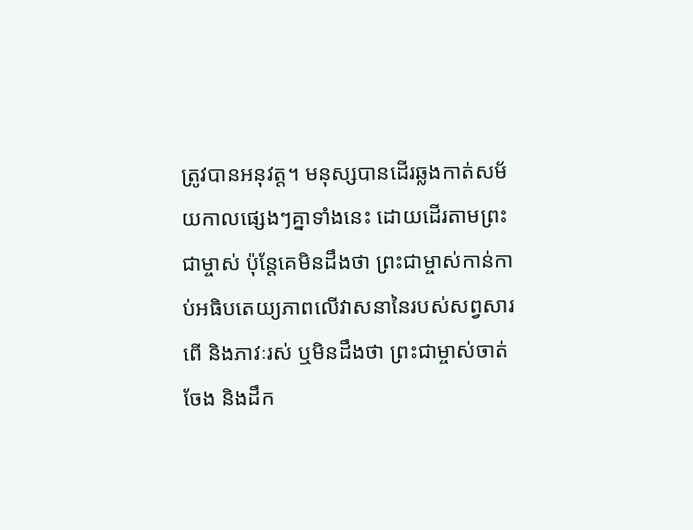ត្រូវបានអនុវត្ត។ មនុស្សបានដើរឆ្លងកាត់សម័យកាលផ្សេងៗគ្នាទាំងនេះ ដោយដើរតាមព្រះជាម្ចាស់ ប៉ុន្តែគេមិនដឹងថា ព្រះជាម្ចាស់កាន់កាប់អធិបតេយ្យភាពលើវាសនានៃរបស់សព្វសារពើ និងភាវៈរស់ ឬមិនដឹងថា ព្រះជាម្ចាស់ចាត់ចែង និងដឹក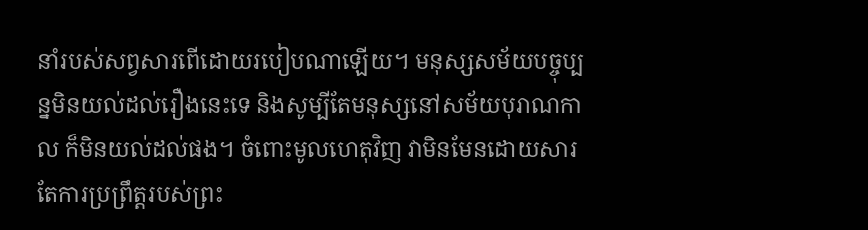នាំរបស់សព្វសារពើដោយរបៀបណាឡើយ។ មនុស្សសម័យបច្ចុប្បន្នមិនយល់ដល់រឿងនេះទេ និងសូម្បីតែមនុស្សនៅសម័យបុរាណកាល ក៏មិនយល់ដល់ផង។ ចំពោះមូលហេតុវិញ វាមិនមែនដោយសារតែការប្រព្រឹត្តរបស់ព្រះ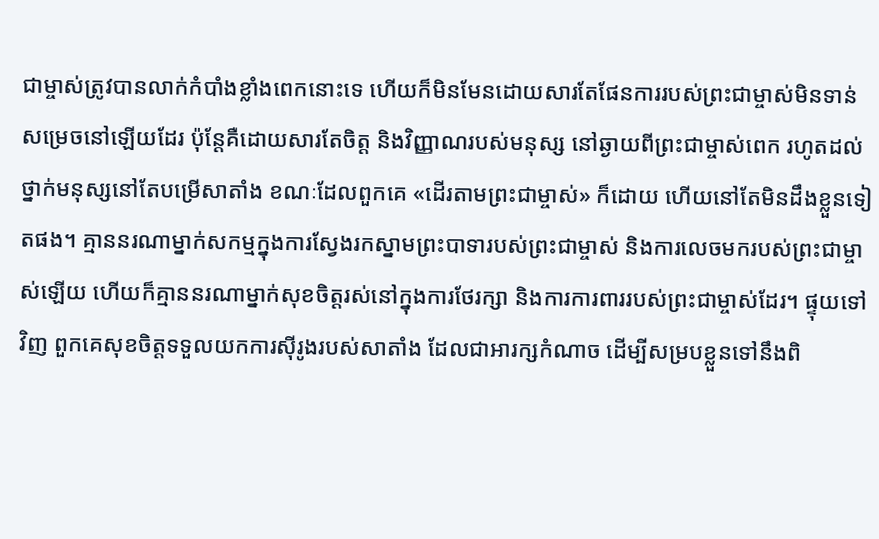ជាម្ចាស់ត្រូវបានលាក់កំបាំងខ្លាំងពេកនោះទេ ហើយក៏មិនមែនដោយសារតែផែនការរបស់ព្រះជាម្ចាស់មិនទាន់សម្រេចនៅឡើយដែរ ប៉ុន្តែគឺដោយសារតែចិត្ត និងវិញ្ញាណរបស់មនុស្ស នៅឆ្ងាយពីព្រះជាម្ចាស់ពេក រហូតដល់ថ្នាក់មនុស្សនៅតែបម្រើសាតាំង ខណៈដែលពួកគេ «ដើរតាមព្រះជាម្ចាស់» ក៏ដោយ ហើយនៅតែមិនដឹងខ្លួនទៀតផង។ គ្មាននរណាម្នាក់សកម្មក្នុងការស្វែងរកស្នាមព្រះបាទារបស់ព្រះជាម្ចាស់ និងការលេចមករបស់ព្រះជាម្ចាស់ឡើយ ហើយក៏គ្មាននរណាម្នាក់សុខចិត្តរស់នៅក្នុងការថែរក្សា និងការការពាររបស់ព្រះជាម្ចាស់ដែរ។ ផ្ទុយទៅវិញ ពួកគេសុខចិត្តទទួលយកការស៊ីរូងរបស់សាតាំង ដែលជាអារក្សកំណាច ដើម្បីសម្របខ្លួនទៅនឹងពិ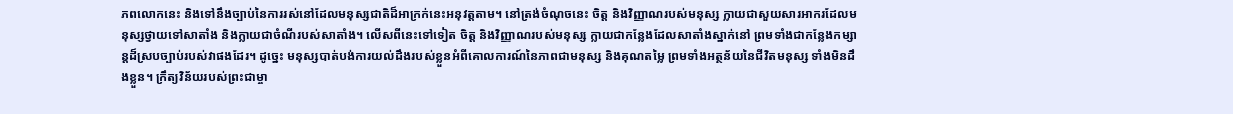ភពលោកនេះ និងទៅនឹងច្បាប់នៃការរស់នៅដែលមនុស្សជាតិដ៏អាក្រក់នេះអនុវត្តតាម។ នៅត្រង់ចំណុចនេះ ចិត្ត និងវិញ្ញាណរបស់មនុស្ស ក្លាយជាសួយសារអាករដែលមនុស្សថ្វាយទៅសាតាំង និងក្លាយជាចំណីរបស់សាតាំង។ លើសពីនេះទៅទៀត ចិត្ត និងវិញ្ញាណរបស់មនុស្ស ក្លាយជាកន្លែងដែលសាតាំងស្នាក់នៅ ព្រមទាំងជាកន្លែងកម្សាន្ដដ៏ស្របច្បាប់របស់វាផងដែរ។ ដូច្នេះ មនុស្សបាត់បង់ការយល់ដឹងរបស់ខ្លួនអំពីគោលការណ៍នៃភាពជាមនុស្ស និងគុណតម្លៃ ព្រមទាំងអត្ថន័យនៃជីវិតមនុស្ស ទាំងមិនដឹងខ្លួន។ ក្រឹត្យវិន័យរបស់ព្រះជាម្ចា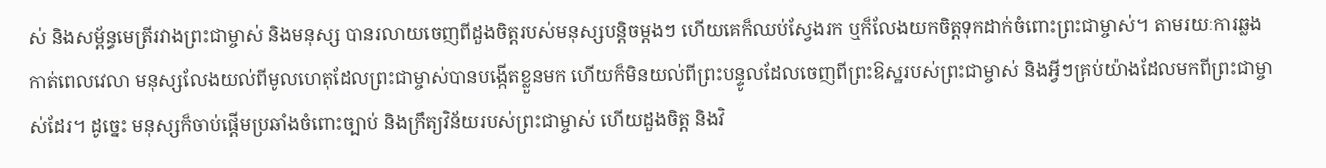ស់ និងសម្ព័ន្ធមេត្រីរវាងព្រះជាម្ចាស់ និងមនុស្ស បានរលាយចេញពីដួងចិត្តរបស់មនុស្សបន្ដិចម្ដងៗ ហើយគេក៏ឈប់ស្វែងរក ឬក៏លែងយកចិត្តទុកដាក់ចំពោះព្រះជាម្ចាស់។ តាមរយៈការឆ្លងកាត់ពេលវេលា មនុស្សលែងយល់ពីមូលហេតុដែលព្រះជាម្ចាស់បានបង្កើតខ្លួនមក ហើយក៏មិនយល់ពីព្រះបន្ទូលដែលចេញពីព្រះឱស្ឋរបស់ព្រះជាម្ចាស់ និងអ្វីៗគ្រប់យ៉ាងដែលមកពីព្រះជាម្ចាស់ដែរ។ ដូច្នេះ មនុស្សក៏ចាប់ផ្ដើមប្រឆាំងចំពោះច្បាប់ និងក្រឹត្យវិន័យរបស់ព្រះជាម្ចាស់ ហើយដួងចិត្ត និងវិ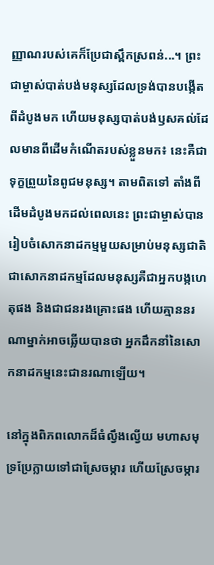ញ្ញាណរបស់គេក៏ប្រែជាស្ពឹកស្រពន់...។ ព្រះជាម្ចាស់បាត់បង់មនុស្សដែលទ្រង់បានបង្កើតពីដំបូងមក ហើយមនុស្សបាត់បង់ឫសគល់ដែលមានពីដើមកំណើតរបស់ខ្លួនមក៖ នេះគឺជាទុក្ខព្រួយនៃពូជមនុស្ស។ តាមពិតទៅ តាំងពីដើមដំបូងមកដល់ពេលនេះ ព្រះជាម្ចាស់បានរៀបចំសោកនាដកម្មមួយសម្រាប់មនុស្សជាតិ ជាសោកនាដកម្មដែលមនុស្សគឺជាអ្នកបង្កហេតុផង និងជាជនរងគ្រោះផង ហើយគ្មាននរណាម្នាក់អាចឆ្លើយបានថា អ្នកដឹកនាំនៃសោកនាដកម្មនេះជានរណាឡើយ។

នៅក្នុងពិភពលោកដ៏ធំល្វឹងល្វើយ មហាសមុទ្រប្រែក្លាយទៅជាស្រែចម្ការ ហើយស្រែចម្ការ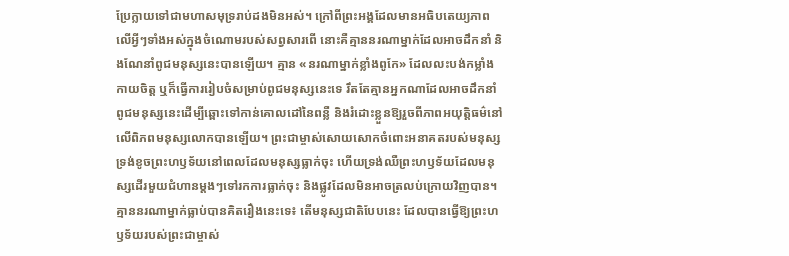ប្រែក្លាយទៅជាមហាសមុទ្ររាប់ដងមិនអស់។ ក្រៅពីព្រះអង្គដែលមានអធិបតេយ្យភាពលើអ្វីៗទាំងអស់ក្នុងចំណោមរបស់សព្វសារពើ នោះគឺគ្មាននរណាម្នាក់ដែលអាចដឹកនាំ និងណែនាំពូជមនុស្សនេះបានឡើយ។ គ្មាន «នរណាម្នាក់ខ្លាំងពូកែ» ដែលលះបង់កម្លាំងកាយចិត្ត ឬក៏ធ្វើការរៀបចំសម្រាប់ពូជមនុស្សនេះទេ រឹតតែគ្មានអ្នកណាដែលអាចដឹកនាំពូជមនុស្សនេះដើម្បីឆ្ពោះទៅកាន់គោលដៅនៃពន្លឺ និងរំដោះខ្លួនឱ្យរួចពីភាពអយុត្តិធម៌នៅលើពិភពមនុស្សលោកបានឡើយ។ ព្រះជាម្ចាស់សោយសោកចំពោះអនាគតរបស់មនុស្ស ទ្រង់ខូចព្រះហឫទ័យនៅពេលដែលមនុស្សធ្លាក់ចុះ ហើយទ្រង់ឈឺព្រះហឫទ័យដែលមនុស្សដើរមួយជំហានម្ដងៗទៅរកការធ្លាក់ចុះ និងផ្លូវដែលមិនអាចត្រលប់ក្រោយវិញបាន។ គ្មាននរណាម្នាក់ធ្លាប់បានគិតរឿងនេះទេ៖ តើមនុស្សជាតិបែបនេះ ដែលបានធ្វើឱ្យព្រះហឫទ័យរបស់ព្រះជាម្ចាស់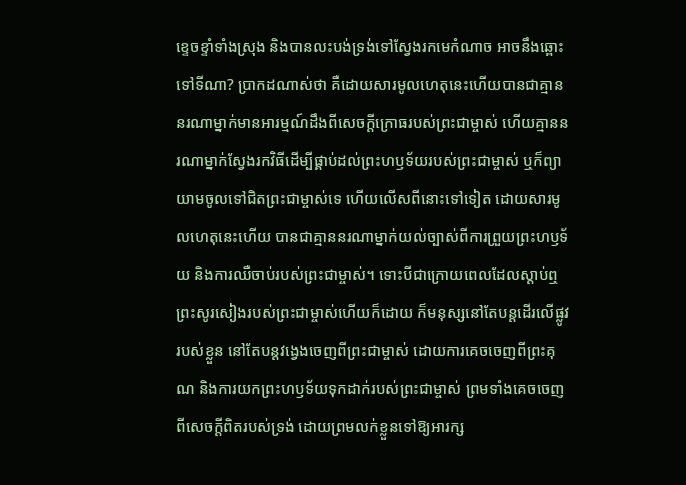ខ្ទេចខ្ទាំទាំងស្រុង និងបានលះបង់ទ្រង់ទៅស្វែងរកមេកំណាច អាចនឹងឆ្ពោះទៅទីណា? ប្រាកដណាស់ថា គឺដោយសារមូលហេតុនេះហើយបានជាគ្មាននរណាម្នាក់មានអារម្មណ៍ដឹងពីសេចក្ដីក្រោធរបស់ព្រះជាម្ចាស់ ហើយគ្មាននរណាម្នាក់ស្វែងរកវិធីដើម្បីផ្គាប់ដល់ព្រះហឫទ័យរបស់ព្រះជាម្ចាស់ ឬក៏ព្យាយាមចូលទៅជិតព្រះជាម្ចាស់ទេ ហើយលើសពីនោះទៅទៀត ដោយសារមូលហេតុនេះហើយ បានជាគ្មាននរណាម្នាក់យល់ច្បាស់ពីការព្រួយព្រះហឫទ័យ និងការឈឺចាប់របស់ព្រះជាម្ចាស់។ ទោះបីជាក្រោយពេលដែលស្ដាប់ឮព្រះសូរសៀងរបស់ព្រះជាម្ចាស់ហើយក៏ដោយ ក៏មនុស្សនៅតែបន្ដដើរលើផ្លូវរបស់ខ្លួន នៅតែបន្ដវង្វេងចេញពីព្រះជាម្ចាស់ ដោយការគេចចេញពីព្រះគុណ និងការយកព្រះហឫទ័យទុកដាក់របស់ព្រះជាម្ចាស់ ព្រមទាំងគេចចេញពីសេចក្ដីពិតរបស់ទ្រង់ ដោយព្រមលក់ខ្លួនទៅឱ្យអារក្ស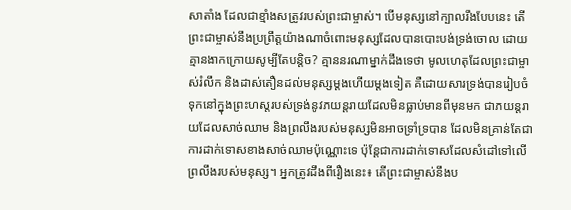សាតាំង ដែលជាខ្មាំងសត្រូវរបស់ព្រះជាម្ចាស់។ បើមនុស្សនៅក្បាលរឹងបែបនេះ តើព្រះជាម្ចាស់នឹងប្រព្រឹត្ដយ៉ាងណាចំពោះមនុស្សដែលបានបោះបង់ទ្រង់ចោល ដោយគ្មានងាកក្រោយសូម្បីតែបន្ដិច? គ្មាននរណាម្នាក់ដឹងទេថា មូលហេតុដែលព្រះជាម្ចាស់រំលឹក និងដាស់តឿនដល់មនុស្សម្ដងហើយម្ដងទៀត គឺដោយសារទ្រង់បានរៀបចំទុកនៅក្នុងព្រះហស្តរបស់ទ្រង់នូវភយន្តរាយដែលមិនធ្លាប់មានពីមុនមក ជាភយន្តរាយដែលសាច់ឈាម និងព្រលឹងរបស់មនុស្សមិនអាចទ្រាំទ្របាន ដែលមិនគ្រាន់តែជាការដាក់ទោសខាងសាច់ឈាមប៉ុណ្ណោះទេ ប៉ុន្តែជាការដាក់ទោសដែលសំដៅទៅលើព្រលឹងរបស់មនុស្ស។ អ្នកត្រូវដឹងពីរឿងនេះ៖ តើព្រះជាម្ចាស់នឹងប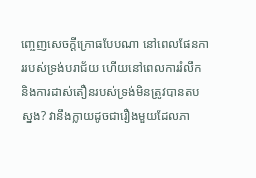ញ្ចេញសេចក្ដីក្រោធបែបណា នៅពេលផែនការរបស់ទ្រង់បរាជ័យ ហើយនៅពេលការរំលឹក និងការដាស់តឿនរបស់ទ្រង់មិនត្រូវបានតបស្នង? វានឹងក្លាយដូចជារឿងមួយដែលភា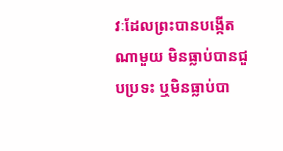វៈដែលព្រះបានបង្កើតណាមួយ មិនធ្លាប់បានជួបប្រទះ ឬមិនធ្លាប់បា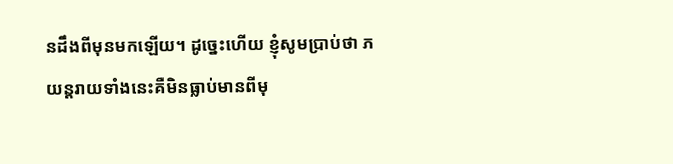នដឹងពីមុនមកឡើយ។ ដូច្នេះហើយ ខ្ញុំសូមប្រាប់ថា ភយន្តរាយទាំងនេះគឺមិនធ្លាប់មានពីមុ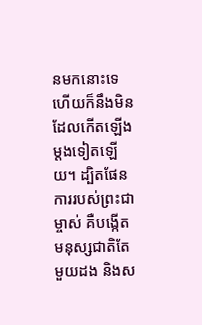នមកនោះទេ ហើយក៏នឹងមិនដែលកើតឡើងម្ដងទៀតឡើយ។ ដ្បិតផែនការរបស់ព្រះជាម្ចាស់ គឺបង្កើតមនុស្សជាតិតែមួយដង និងស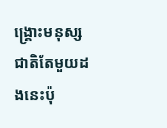ង្គ្រោះមនុស្សជាតិតែមួយដងនេះប៉ុ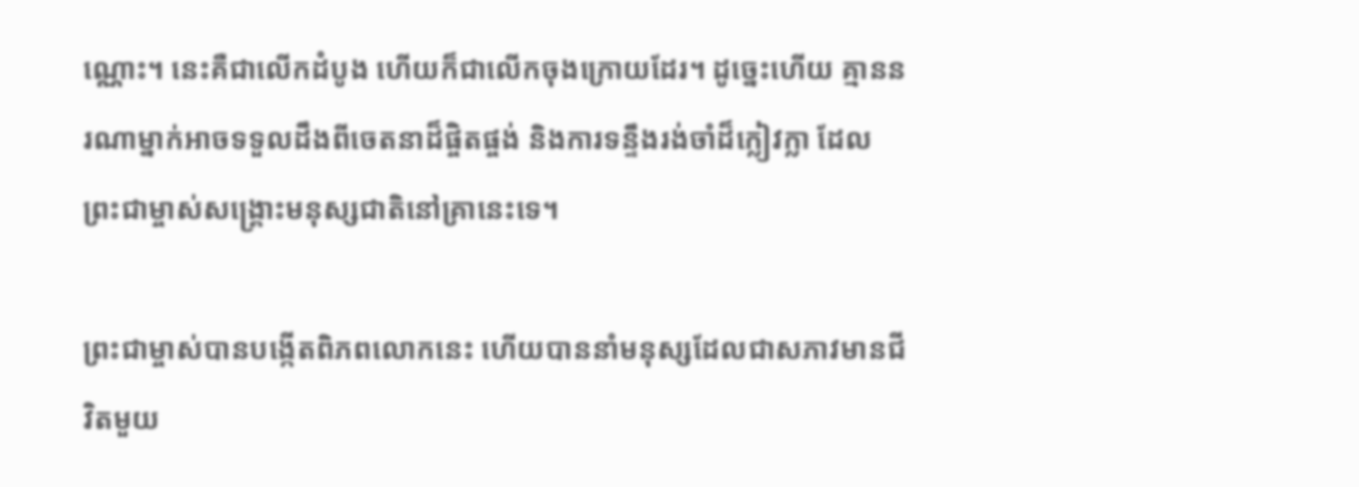ណ្ណោះ។ នេះគឺជាលើកដំបូង ហើយក៏ជាលើកចុងក្រោយដែរ។ ដូច្នេះហើយ គ្មាននរណាម្នាក់អាចទទួលដឹងពីចេតនាដ៏ផ្ចិតផ្ចង់ និងការទន្ទឹងរង់ចាំដ៏ក្លៀវក្លា ដែលព្រះជាម្ចាស់សង្គ្រោះមនុស្សជាតិនៅគ្រានេះទេ។

ព្រះជាម្ចាស់បានបង្កើតពិភពលោកនេះ ហើយបាននាំមនុស្សដែលជាសភាវមានជីវិតមួយ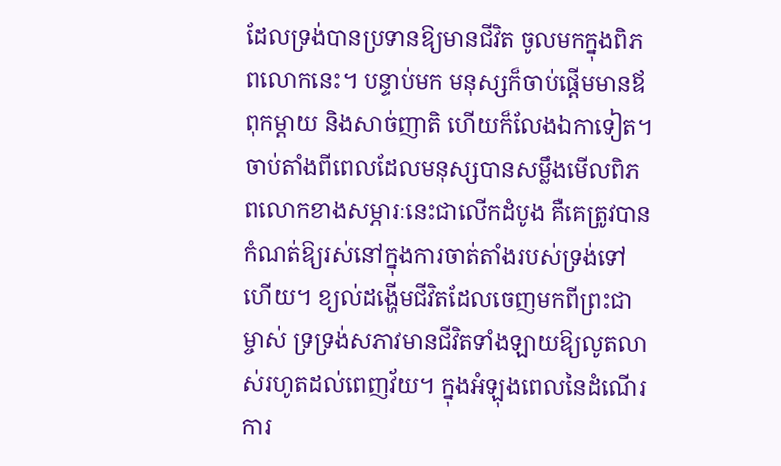ដែលទ្រង់បានប្រទានឱ្យមានជីវិត ចូលមកក្នុងពិភពលោកនេះ។ បន្ទាប់មក មនុស្សក៏ចាប់ផ្ដើមមានឪពុកម្ដាយ និងសាច់ញាតិ ហើយក៏លែងឯកាទៀត។ ចាប់តាំងពីពេលដែលមនុស្សបានសម្លឹងមើលពិភពលោកខាងសម្ភារៈនេះជាលើកដំបូង គឺគេត្រូវបានកំណត់ឱ្យរស់នៅក្នុងការចាត់តាំងរបស់ទ្រង់ទៅហើយ។ ខ្យល់ដង្ហើមជីវិតដែលចេញមកពីព្រះជាម្ចាស់ ទ្រទ្រង់សភាវមានជីវិតទាំងឡាយឱ្យលូតលាស់រហូតដល់ពេញវ័យ។ ក្នុងអំឡុងពេលនៃដំណើរការ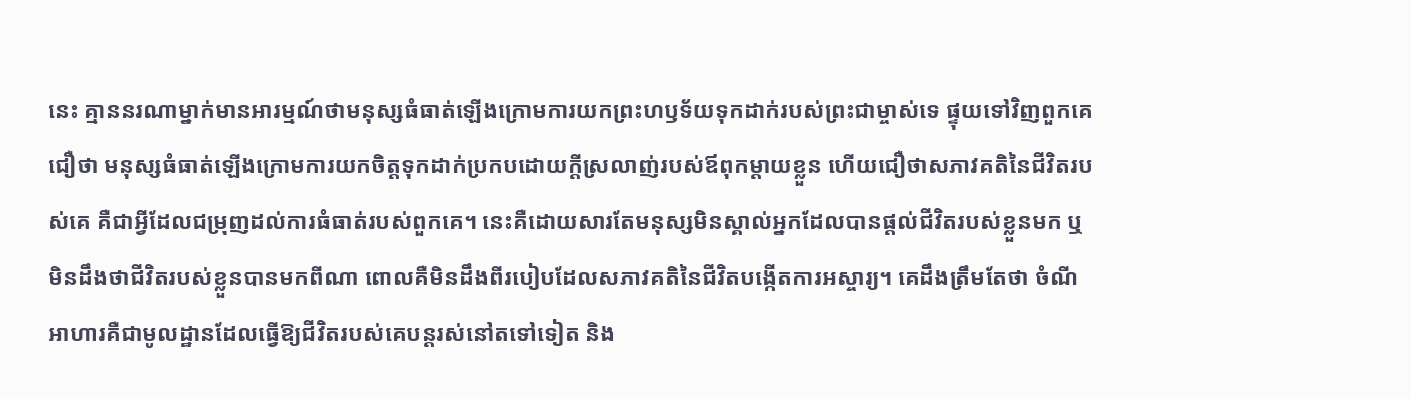នេះ គ្មាននរណាម្នាក់មានអារម្មណ៍ថាមនុស្សធំធាត់ឡើងក្រោមការយកព្រះហឫទ័យទុកដាក់របស់ព្រះជាម្ចាស់ទេ ផ្ទុយទៅវិញពួកគេជឿថា មនុស្សធំធាត់ឡើងក្រោមការយកចិត្តទុកដាក់ប្រកបដោយក្ដីស្រលាញ់របស់ឪពុកម្ដាយខ្លួន ហើយជឿថាសភាវគតិនៃជីវិតរបស់គេ គឺជាអ្វីដែលជម្រុញដល់ការធំធាត់របស់ពួកគេ។ នេះគឺដោយសារតែមនុស្សមិនស្គាល់អ្នកដែលបានផ្ដល់ជីវិតរបស់ខ្លួនមក ឬមិនដឹងថាជីវិតរបស់ខ្លួនបានមកពីណា ពោលគឺមិនដឹងពីរបៀបដែលសភាវគតិនៃជីវិតបង្កើតការអស្ចារ្យ។ គេដឹងត្រឹមតែថា ចំណីអាហារគឺជាមូលដ្ឋានដែលធ្វើឱ្យជីវិតរបស់គេបន្ដរស់នៅតទៅទៀត និង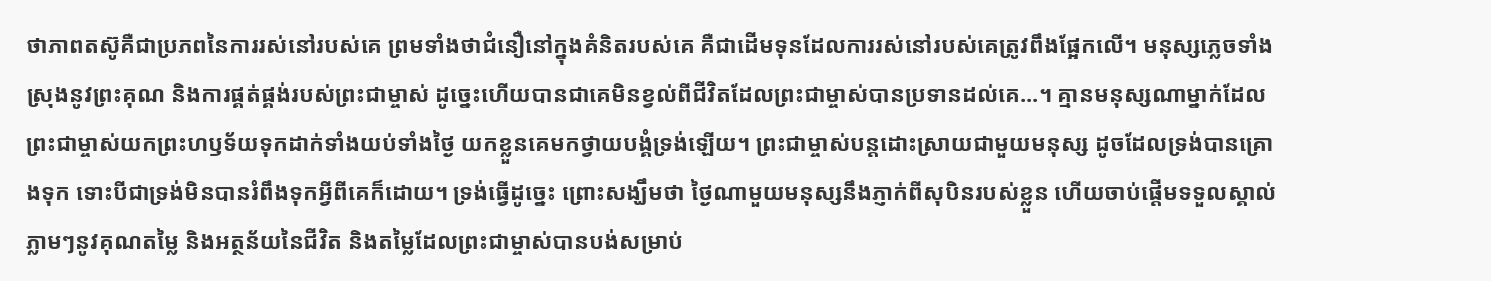ថាភាពតស៊ូគឺជាប្រភពនៃការរស់នៅរបស់គេ ព្រមទាំងថាជំនឿនៅក្នុងគំនិតរបស់គេ គឺជាដើមទុនដែលការរស់នៅរបស់គេត្រូវពឹងផ្អែកលើ។ មនុស្សភ្លេចទាំងស្រុងនូវព្រះគុណ និងការផ្គត់ផ្គង់របស់ព្រះជាម្ចាស់ ដូច្នេះហើយបានជាគេមិនខ្វល់ពីជីវិតដែលព្រះជាម្ចាស់បានប្រទានដល់គេ...។ គ្មានមនុស្សណាម្នាក់ដែលព្រះជាម្ចាស់យកព្រះហឫទ័យទុកដាក់ទាំងយប់ទាំងថ្ងៃ យកខ្លួនគេមកថ្វាយបង្គំទ្រង់ឡើយ។ ព្រះជាម្ចាស់បន្ដដោះស្រាយជាមួយមនុស្ស ដូចដែលទ្រង់បានគ្រោងទុក ទោះបីជាទ្រង់មិនបានរំពឹងទុកអ្វីពីគេក៏ដោយ។ ទ្រង់ធ្វើដូច្នេះ ព្រោះសង្ឃឹមថា ថ្ងៃណាមួយមនុស្សនឹងភ្ញាក់ពីសុបិនរបស់ខ្លួន ហើយចាប់ផ្ដើមទទួលស្គាល់ភ្លាមៗនូវគុណតម្លៃ និងអត្ថន័យនៃជីវិត និងតម្លៃដែលព្រះជាម្ចាស់បានបង់សម្រាប់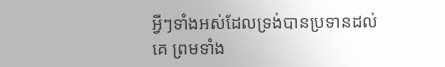អ្វីៗទាំងអស់ដែលទ្រង់បានប្រទានដល់គេ ព្រមទាំង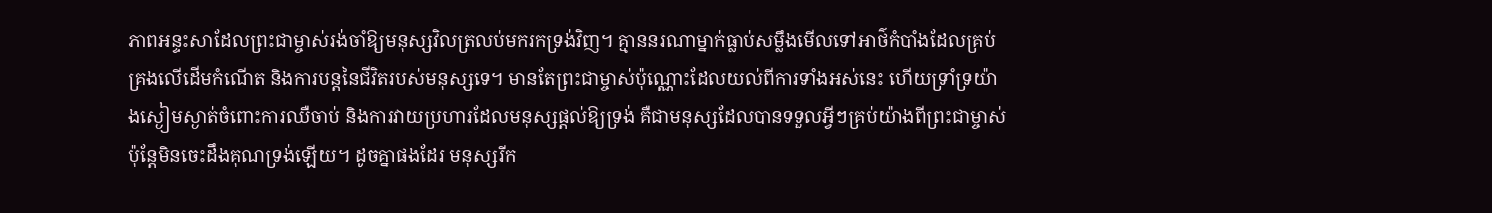ភាពអន្ទះសាដែលព្រះជាម្ចាស់រង់ចាំឱ្យមនុស្សវិលត្រលប់មករកទ្រង់វិញ។ គ្មាននរណាម្នាក់ធ្លាប់សម្លឹងមើលទៅអាថ៌កំបាំងដែលគ្រប់គ្រងលើដើមកំណើត និងការបន្ដនៃជីវិតរបស់មនុស្សទេ។ មានតែព្រះជាម្ចាស់ប៉ុណ្ណោះដែលយល់ពីការទាំងអស់នេះ ហើយទ្រាំទ្រយ៉ាងស្ងៀមស្ងាត់ចំពោះការឈឺចាប់ និងការវាយប្រហារដែលមនុស្សផ្ដល់ឱ្យទ្រង់ គឺជាមនុស្សដែលបានទទួលអ្វីៗគ្រប់យ៉ាងពីព្រះជាម្ចាស់ ប៉ុន្ដែមិនចេះដឹងគុណទ្រង់ឡើយ។ ដូចគ្នាផងដែរ មនុស្សរីក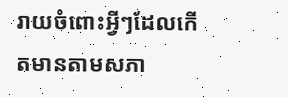រាយចំពោះអ្វីៗដែលកើតមានតាមសភា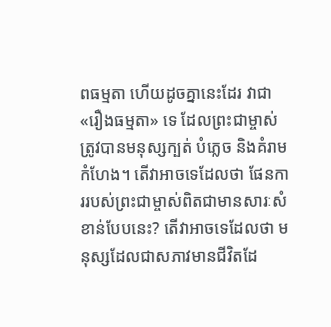ពធម្មតា ហើយដូចគ្នានេះដែរ វាជា «រឿងធម្មតា» ទេ ដែលព្រះជាម្ចាស់ត្រូវបានមនុស្សក្បត់ បំភ្លេច និងគំរាមកំហែង។ តើវាអាចទេដែលថា ផែនការរបស់ព្រះជាម្ចាស់ពិតជាមានសារៈសំខាន់បែបនេះ? តើវាអាចទេដែលថា មនុស្សដែលជាសភាវមានជីវិតដែ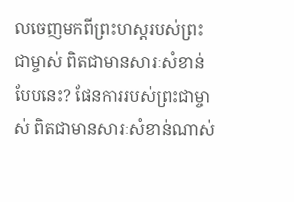លចេញមកពីព្រះហស្ដរបស់ព្រះជាម្ចាស់ ពិតជាមានសារៈសំខាន់បែបនេះ? ផែនការរបស់ព្រះជាម្ចាស់ ពិតជាមានសារៈសំខាន់ណាស់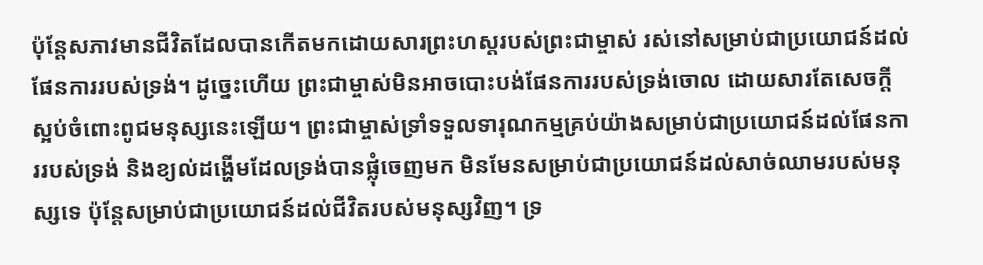ប៉ុន្ដែសភាវមានជីវិតដែលបានកើតមកដោយសារព្រះហស្ដរបស់ព្រះជាម្ចាស់ រស់នៅសម្រាប់ជាប្រយោជន៍ដល់ផែនការរបស់ទ្រង់។ ដូច្នេះហើយ ព្រះជាម្ចាស់មិនអាចបោះបង់ផែនការរបស់ទ្រង់ចោល ដោយសារតែសេចក្ដីស្អប់ចំពោះពូជមនុស្សនេះឡើយ។ ព្រះជាម្ចាស់ទ្រាំទទួលទារុណកម្មគ្រប់យ៉ាងសម្រាប់ជាប្រយោជន៍ដល់ផែនការរបស់ទ្រង់ និងខ្យល់ដង្ហើមដែលទ្រង់បានផ្លុំចេញមក មិនមែនសម្រាប់ជាប្រយោជន៍ដល់សាច់ឈាមរបស់មនុស្សទេ ប៉ុន្ដែសម្រាប់ជាប្រយោជន៍ដល់ជីវិតរបស់មនុស្សវិញ។ ទ្រ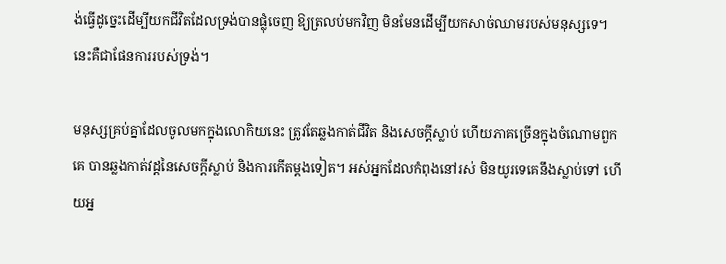ង់ធ្វើដូច្នេះដើម្បីយកជីវិតដែលទ្រង់បានផ្លុំចេញ ឱ្យត្រលប់មកវិញ មិនមែនដើម្បីយកសាច់ឈាមរបស់មនុស្សទេ។ នេះគឺជាផែនការរបស់ទ្រង់។

មនុស្សគ្រប់គ្នាដែលចូលមកក្នុងលោកិយនេះ ត្រូវតែឆ្លងកាត់ជីវិត និងសេចក្ដីស្លាប់ ហើយភាគច្រើនក្នុងចំណោមពួកគេ បានឆ្លងកាត់វដ្តនៃសេចក្ដីស្លាប់ និងការកើតម្ដងទៀត។ អស់អ្នកដែលកំពុងនៅរស់ មិនយូរទេគេនឹងស្លាប់ទៅ ហើយអ្ន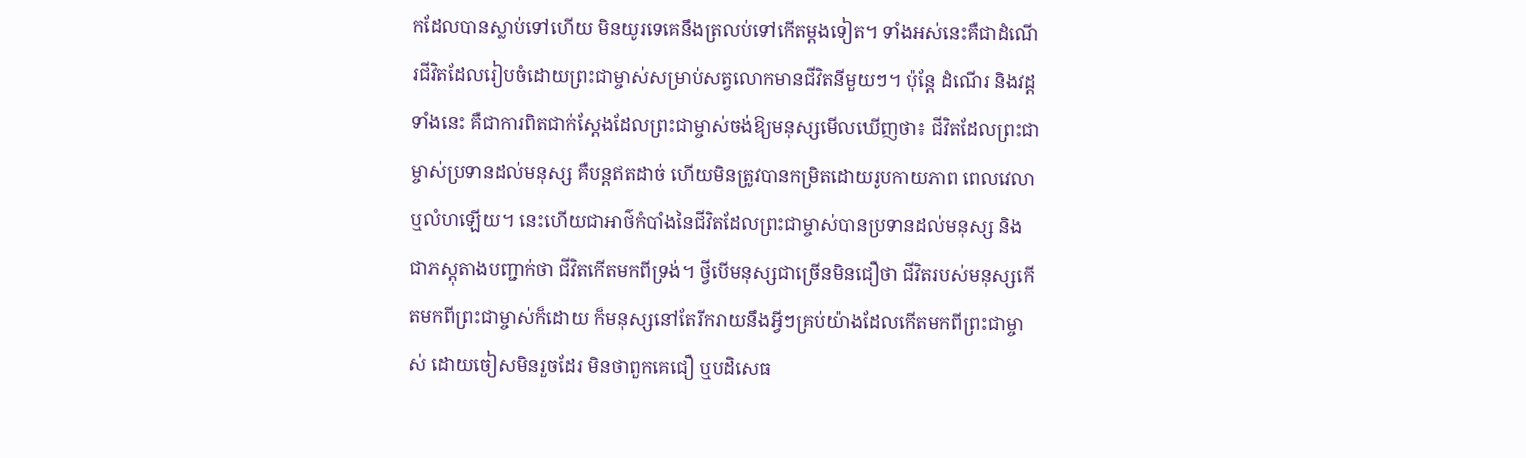កដែលបានស្លាប់ទៅហើយ មិនយូរទេគេនឹងត្រលប់ទៅកើតម្ដងទៀត។ ទាំងអស់នេះគឺជាដំណើរជីវិតដែលរៀបចំដោយព្រះជាម្ចាស់សម្រាប់សត្វលោកមានជីវិតនីមួយៗ។ ប៉ុន្តែ ដំណើរ និងវដ្ដទាំងនេះ គឺជាការពិតជាក់ស្ដែងដែលព្រះជាម្ចាស់ចង់ឱ្យមនុស្សមើលឃើញថា៖ ជីវិតដែលព្រះជាម្ចាស់ប្រទានដល់មនុស្ស គឺបន្តឥតដាច់ ហើយមិនត្រូវបានកម្រិតដោយរូបកាយភាព ពេលវេលា ឬលំហឡើយ។ នេះហើយជាអាថ៌កំបាំងនៃជីវិតដែលព្រះជាម្ចាស់បានប្រទានដល់មនុស្ស និងជាភស្តុតាងបញ្ជាក់ថា ជីវិតកើតមកពីទ្រង់។ ថ្វីបើមនុស្សជាច្រើនមិនជឿថា ជីវិតរបស់មនុស្សកើតមកពីព្រះជាម្ចាស់ក៏ដោយ ក៏មនុស្សនៅតែរីករាយនឹងអ្វីៗគ្រប់យ៉ាងដែលកើតមកពីព្រះជាម្ចាស់ ដោយចៀសមិនរួចដែរ មិនថាពួកគេជឿ ឬបដិសេធ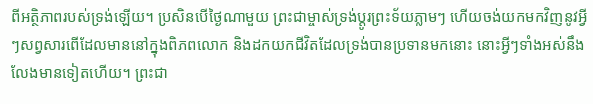ពីអត្ថិភាពរបស់ទ្រង់ឡើយ។ ប្រសិនបើថ្ងៃណាមួយ ព្រះជាម្ចាស់ទ្រង់ប្ដូរព្រះទ័យភ្លាមៗ ហើយចង់យកមកវិញនូវអ្វីៗសព្វសារពើដែលមាននៅក្នុងពិភពលោក និងដកយកជីវិតដែលទ្រង់បានប្រទានមកនោះ នោះអ្វីៗទាំងអស់នឹងលែងមានទៀតហើយ។ ព្រះជា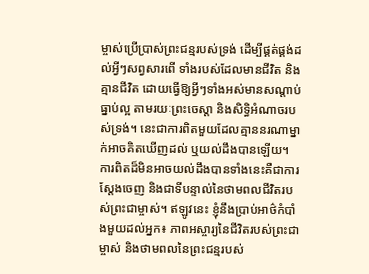ម្ចាស់ប្រើប្រាស់ព្រះជន្មរបស់ទ្រង់ ដើម្បីផ្គត់ផ្គង់ដល់អ្វីៗសព្វសារពើ ទាំងរបស់ដែលមានជីវិត និងគ្មានជីវិត ដោយធ្វើឱ្យអ្វីៗទាំងអស់មានសណ្ដាប់ធ្នាប់ល្អ តាមរយៈព្រះចេស្ដា និងសិទ្ធិអំណាចរបស់ទ្រង់។ នេះជាការពិតមួយដែលគ្មាននរណាម្នាក់អាចគិតឃើញដល់ ឬយល់ដឹងបានឡើយ។ ការពិតដ៏មិនអាចយល់ដឹងបានទាំងនេះគឺជាការស្ដែងចេញ និងជាទីបន្ទាល់នៃថាមពលជីវិតរបស់ព្រះជាម្ចាស់។ ឥឡូវនេះ ខ្ញុំនឹងប្រាប់អាថ៌កំបាំងមួយដល់អ្នក៖ ភាពអស្ចារ្យនៃជីវិតរបស់ព្រះជាម្ចាស់ និងថាមពលនៃព្រះជន្មរបស់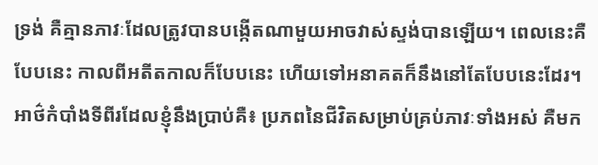ទ្រង់ គឺគ្មានភាវៈដែលត្រូវបានបង្កើតណាមួយអាចវាស់ស្ទង់បានឡើយ។ ពេលនេះគឺបែបនេះ កាលពីអតីតកាលក៏បែបនេះ ហើយទៅអនាគតក៏នឹងនៅតែបែបនេះដែរ។ អាថ៌កំបាំងទីពីរដែលខ្ញុំនឹងប្រាប់គឺ៖ ប្រភពនៃជីវិតសម្រាប់គ្រប់ភាវៈទាំងអស់ គឺមក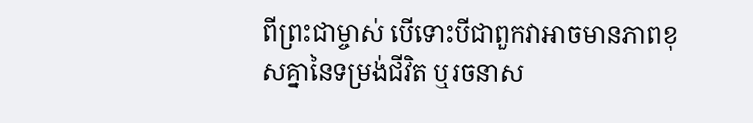ពីព្រះជាម្ចាស់ បើទោះបីជាពួកវាអាចមានភាពខុសគ្នានៃទម្រង់ជីវិត ឬរចនាស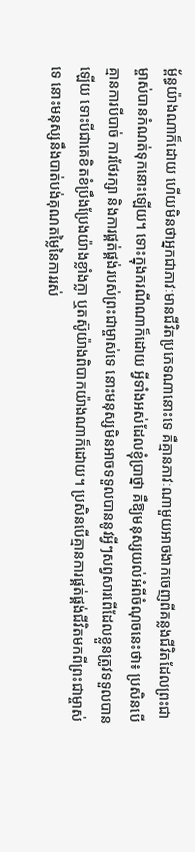ម្ព័ន្ធយ៉ាងណាក៏ដោយ ហើយមិនថាអ្នកជាភាវៈមានជីវិតប្រភេទណានោះទេ គឺគ្មានភាវៈណាមួយអាចងាកចេញពីគន្លងជីវិតដែលព្រះជាម្ចាស់បានកំណត់ទុកនោះឡើយ។ ទោះក្នុងករណីណាក៏ដោយ អ្វីទាំងអស់ដែលខ្ញុំប្រាថ្នា គឺឱ្យមនុស្សយល់អំពីចំណុចនេះថា៖ ប្រសិនបើគ្មានការបីបាច់ ការថែរក្សា និងការផ្គត់ផ្គង់របស់ព្រះជាម្ចាស់ទេ នោះមនុស្សមិនអាចទទួលបាននូវអ្វីៗសព្វសារពើដែលខ្លួនត្រូវទទួលបានឡើយ ទោះបីជាគេខិតខំប្រឹងប្រែងយ៉ាងខ្លាំងក្លា ឬតស៊ូយ៉ាងពិបាកយ៉ាងណាក៏ដោយ។ ប្រសិនបើគ្មានការផ្គត់ផ្គង់ជីវិតមកពីព្រះជាម្ចាស់ទេ នោះមនុស្សនឹងបាត់បង់គុណតម្លៃនៃការរស់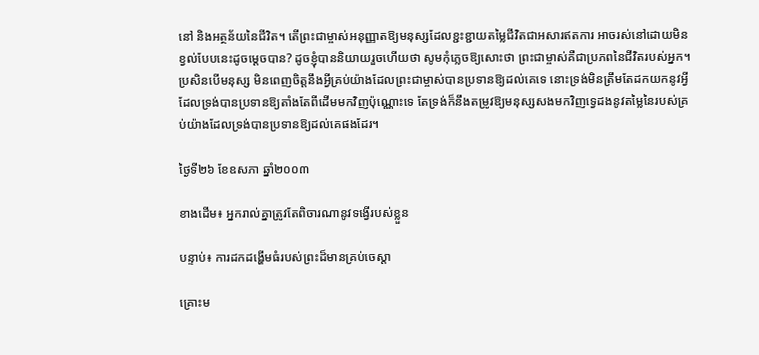នៅ និងអត្ថន័យនៃជីវិត។ តើព្រះជាម្ចាស់អនុញ្ញាតឱ្យមនុស្សដែលខ្ជះខ្ជាយតម្លៃជីវិតជាអសារឥតការ អាចរស់នៅដោយមិនខ្វល់បែបនេះដូចម្ដេចបាន? ដូចខ្ញុំបាននិយាយរួចហើយថា សូមកុំភ្លេចឱ្យសោះថា ព្រះជាម្ចាស់គឺជាប្រភពនៃជីវិតរបស់អ្នក។ ប្រសិនបើមនុស្ស មិនពេញចិត្តនឹងអ្វីគ្រប់យ៉ាងដែលព្រះជាម្ចាស់បានប្រទានឱ្យដល់គេទេ នោះទ្រង់មិនត្រឹមតែដកយកនូវអ្វីដែលទ្រង់បានប្រទានឱ្យតាំងតែពីដើមមកវិញប៉ុណ្ណោះទេ តែទ្រង់ក៏នឹងតម្រូវឱ្យមនុស្សសងមកវិញទ្វេដងនូវតម្លៃនៃរបស់គ្រប់យ៉ាងដែលទ្រង់បានប្រទានឱ្យដល់គេផងដែរ។

ថ្ងៃទី២៦ ខែឧសភា ឆ្នាំ២០០៣

ខាងដើម៖ អ្នករាល់គ្នាត្រូវតែពិចារណានូវទង្វើរបស់ខ្លួន

បន្ទាប់៖ ការដកដង្ហើមធំរបស់ព្រះដ៏មានគ្រប់ចេស្ដា

គ្រោះម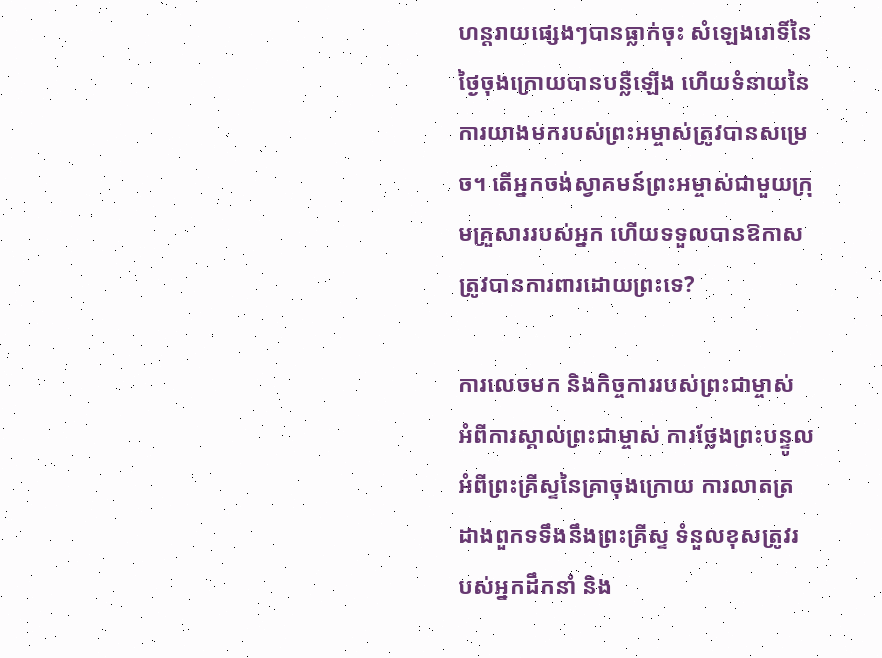ហន្តរាយផ្សេងៗបានធ្លាក់ចុះ សំឡេងរោទិ៍នៃថ្ងៃចុងក្រោយបានបន្លឺឡើង ហើយទំនាយនៃការយាងមករបស់ព្រះអម្ចាស់ត្រូវបានសម្រេច។ តើអ្នកចង់ស្វាគមន៍ព្រះអម្ចាស់ជាមួយក្រុមគ្រួសាររបស់អ្នក ហើយទទួលបានឱកាសត្រូវបានការពារដោយព្រះទេ?

ការលេចមក និងកិច្ចការរបស់ព្រះជាម្ចាស់ អំពីការស្គាល់ព្រះជាម្ចាស់ ការថ្លែងព្រះបន្ទូលអំពីព្រះគ្រីស្ទនៃគ្រាចុងក្រោយ ការលាតត្រដាងពួកទទឹងនឹងព្រះគ្រីស្ទ ទំនួលខុសត្រូវរបស់អ្នកដឹកនាំ និង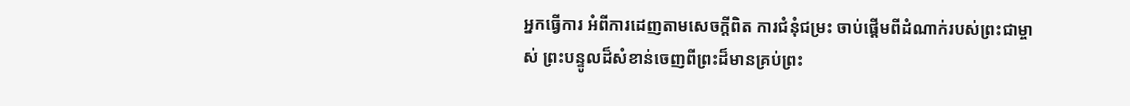អ្នកធ្វើការ អំពីការដេញតាមសេចក្តីពិត ការជំនុំជម្រះ ចាប់ផ្ដើមពីដំណាក់របស់ព្រះជាម្ចាស់ ព្រះបន្ទូលដ៏សំខាន់ចេញពីព្រះដ៏មានគ្រប់ព្រះ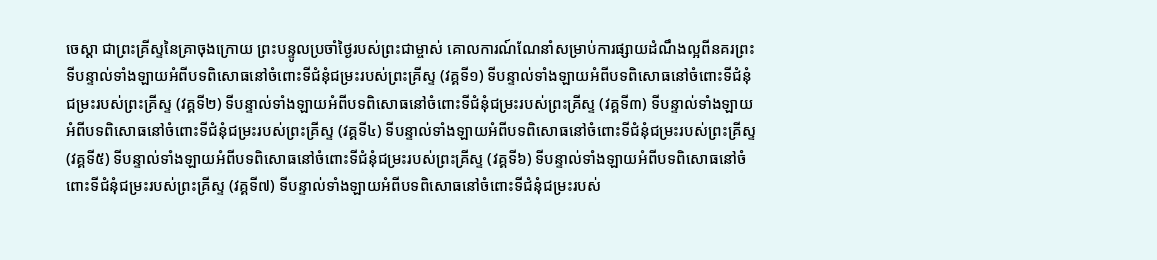ចេស្ដា ជាព្រះគ្រីស្ទនៃគ្រាចុងក្រោយ ព្រះបន្ទូលប្រចាំថ្ងៃរបស់ព្រះជាម្ចាស់ គោលការណ៍ណែនាំសម្រាប់ការផ្សាយដំណឹងល្អពីនគរព្រះ ទីបន្ទាល់ទាំងឡាយអំពីបទពិសោធនៅចំពោះទីជំនុំជម្រះរបស់ព្រះគ្រីស្ទ (វគ្គទី១) ទីបន្ទាល់ទាំងឡាយអំពីបទពិសោធនៅចំពោះទីជំនុំជម្រះរបស់ព្រះគ្រីស្ទ (វគ្គទី២) ទីបន្ទាល់ទាំងឡាយអំពីបទពិសោធនៅចំពោះទីជំនុំជម្រះរបស់ព្រះគ្រីស្ទ (វគ្គទី៣) ទីបន្ទាល់ទាំងឡាយអំពីបទពិសោធនៅចំពោះទីជំនុំជម្រះរបស់ព្រះគ្រីស្ទ (វគ្គទី៤) ទីបន្ទាល់ទាំងឡាយអំពីបទពិសោធនៅចំពោះទីជំនុំជម្រះរបស់ព្រះគ្រីស្ទ (វគ្គទី៥) ទីបន្ទាល់ទាំងឡាយអំពីបទពិសោធនៅចំពោះទីជំនុំជម្រះរបស់ព្រះគ្រីស្ទ (វគ្គទី៦) ទីបន្ទាល់ទាំងឡាយអំពីបទពិសោធនៅចំពោះទីជំនុំជម្រះរបស់ព្រះគ្រីស្ទ (វគ្គទី៧) ទីបន្ទាល់ទាំងឡាយអំពីបទពិសោធនៅចំពោះទីជំនុំជម្រះរបស់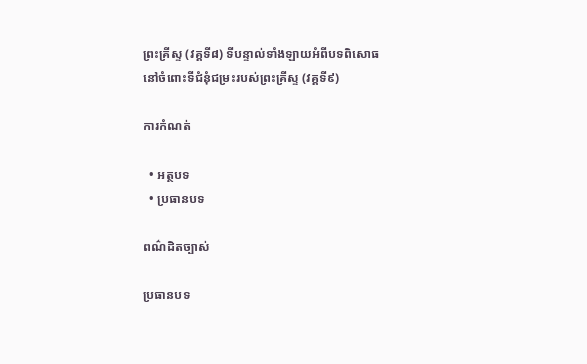ព្រះគ្រីស្ទ (វគ្គទី៨) ទីបន្ទាល់ទាំងឡាយអំពីបទពិសោធនៅចំពោះទីជំនុំជម្រះរបស់ព្រះគ្រីស្ទ (វគ្គទី៩)

ការកំណត់

  • អត្ថបទ
  • ប្រធានបទ

ពណ៌ដិតច្បាស់

ប្រធានបទ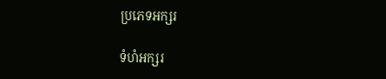ប្រភេទអក្សរ

ទំហំអក្សរ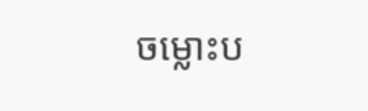ចម្លោះប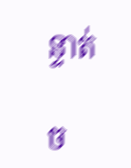ន្ទាត់

ច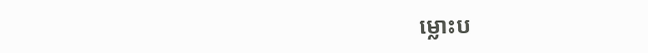ម្លោះប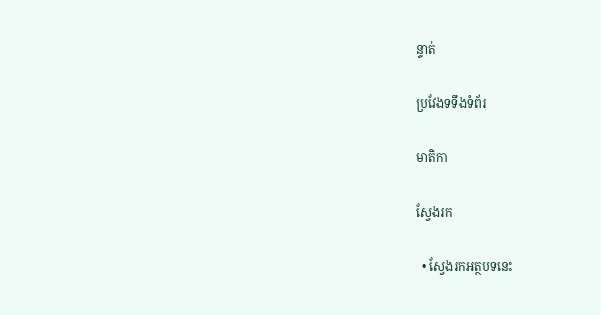ន្ទាត់

ប្រវែងទទឹងទំព័រ

មាតិកា

ស្វែងរក

  • ស្វែងរកអត្ថបទនេះ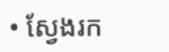• ស្វែងរក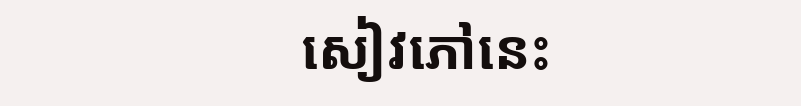សៀវភៅនេះ